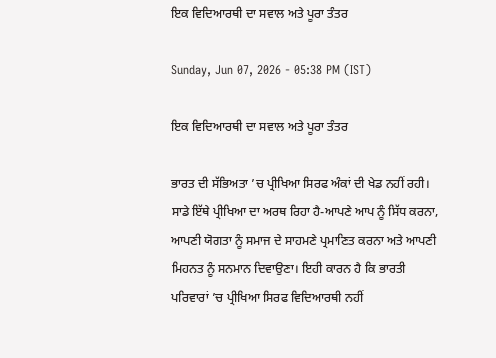ਇਕ ਵਿਦਿਆਰਥੀ ਦਾ ਸਵਾਲ ਅਤੇ ਪੂਰਾ ਤੰਤਰ

Sunday, Jun 07, 2026 - 05:38 PM (IST)

ਇਕ ਵਿਦਿਆਰਥੀ ਦਾ ਸਵਾਲ ਅਤੇ ਪੂਰਾ ਤੰਤਰ

ਭਾਰਤ ਦੀ ਸੱਭਿਅਤਾ ’ਚ ਪ੍ਰੀਖਿਆ ਸਿਰਫ ਅੰਕਾਂ ਦੀ ਖੇਡ ਨਹੀਂ ਰਹੀ। ਸਾਡੇ ਇੱਥੇ ਪ੍ਰੀਖਿਆ ਦਾ ਅਰਥ ਰਿਹਾ ਹੈ-ਆਪਣੇ ਆਪ ਨੂੰ ਸਿੱਧ ਕਰਨਾ, ਆਪਣੀ ਯੋਗਤਾ ਨੂੰ ਸਮਾਜ ਦੇ ਸਾਹਮਣੇ ਪ੍ਰਮਾਣਿਤ ਕਰਨਾ ਅਤੇ ਆਪਣੀ ਮਿਹਨਤ ਨੂੰ ਸਨਮਾਨ ਦਿਵਾਉਣਾ। ਇਹੀ ਕਾਰਨ ਹੈ ਕਿ ਭਾਰਤੀ ਪਰਿਵਾਰਾਂ ’ਚ ਪ੍ਰੀਖਿਆ ਸਿਰਫ ਵਿਦਿਆਰਥੀ ਨਹੀਂ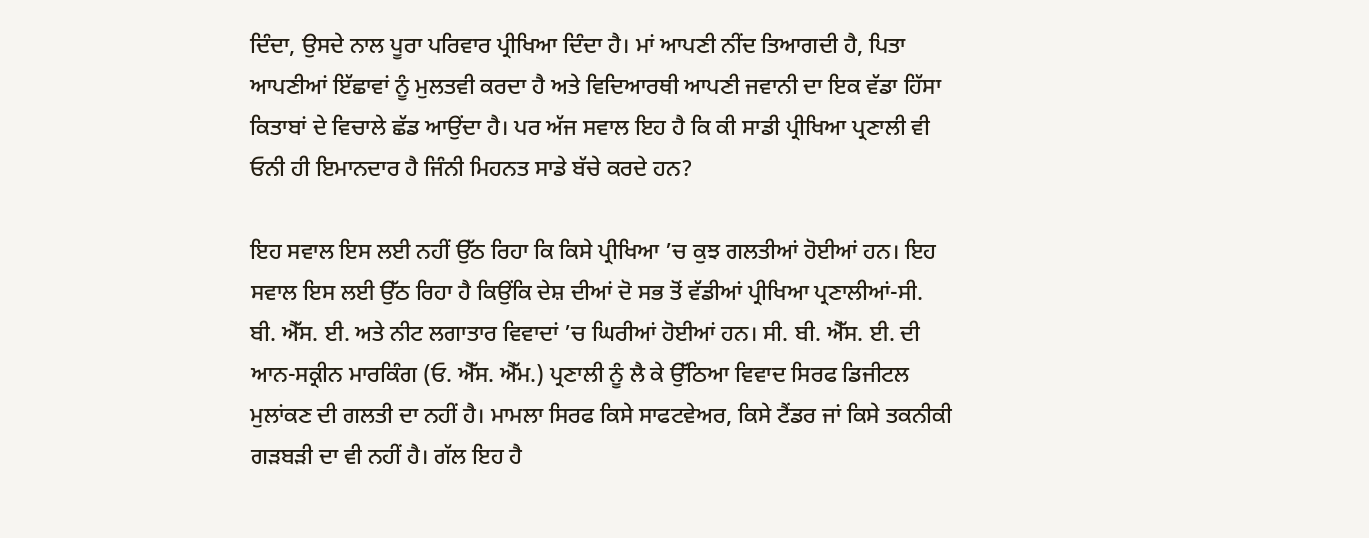ਦਿੰਦਾ, ਉਸਦੇ ਨਾਲ ਪੂਰਾ ਪਰਿਵਾਰ ਪ੍ਰੀਖਿਆ ਦਿੰਦਾ ਹੈ। ਮਾਂ ਆਪਣੀ ਨੀਂਦ ਤਿਆਗਦੀ ਹੈ, ਪਿਤਾ ਆਪਣੀਆਂ ਇੱਛਾਵਾਂ ਨੂੰ ਮੁਲਤਵੀ ਕਰਦਾ ਹੈ ਅਤੇ ਵਿਦਿਆਰਥੀ ਆਪਣੀ ਜਵਾਨੀ ਦਾ ਇਕ ਵੱਡਾ ਹਿੱਸਾ ਕਿਤਾਬਾਂ ਦੇ ਵਿਚਾਲੇ ਛੱਡ ਆਉਂਦਾ ਹੈ। ਪਰ ਅੱਜ ਸਵਾਲ ਇਹ ਹੈ ਕਿ ਕੀ ਸਾਡੀ ਪ੍ਰੀਖਿਆ ਪ੍ਰਣਾਲੀ ਵੀ ਓਨੀ ਹੀ ਇਮਾਨਦਾਰ ਹੈ ਜਿੰਨੀ ਮਿਹਨਤ ਸਾਡੇ ਬੱਚੇ ਕਰਦੇ ਹਨ?

ਇਹ ਸਵਾਲ ਇਸ ਲਈ ਨਹੀਂ ਉੱਠ ਰਿਹਾ ਕਿ ਕਿਸੇ ਪ੍ਰੀਖਿਆ ’ਚ ਕੁਝ ਗਲਤੀਆਂ ਹੋਈਆਂ ਹਨ। ਇਹ ਸਵਾਲ ਇਸ ਲਈ ਉੱਠ ਰਿਹਾ ਹੈ ਕਿਉਂਕਿ ਦੇਸ਼ ਦੀਆਂ ਦੋ ਸਭ ਤੋਂ ਵੱਡੀਆਂ ਪ੍ਰੀਖਿਆ ਪ੍ਰਣਾਲੀਆਂ-ਸੀ. ਬੀ. ਐੱਸ. ਈ. ਅਤੇ ਨੀਟ ਲਗਾਤਾਰ ਵਿਵਾਦਾਂ ’ਚ ਘਿਰੀਆਂ ਹੋਈਆਂ ਹਨ। ਸੀ. ਬੀ. ਐੱਸ. ਈ. ਦੀ ਆਨ-ਸਕ੍ਰੀਨ ਮਾਰਕਿੰਗ (ਓ. ਐੱਸ. ਐੱਮ.) ਪ੍ਰਣਾਲੀ ਨੂੰ ਲੈ ਕੇ ਉੱਠਿਆ ਵਿਵਾਦ ਸਿਰਫ ਡਿਜੀਟਲ ਮੁਲਾਂਕਣ ਦੀ ਗਲਤੀ ਦਾ ਨਹੀਂ ਹੈ। ਮਾਮਲਾ ਸਿਰਫ ਕਿਸੇ ਸਾਫਟਵੇਅਰ, ਕਿਸੇ ਟੈਂਡਰ ਜਾਂ ਕਿਸੇ ਤਕਨੀਕੀ ਗੜਬੜੀ ਦਾ ਵੀ ਨਹੀਂ ਹੈ। ਗੱਲ ਇਹ ਹੈ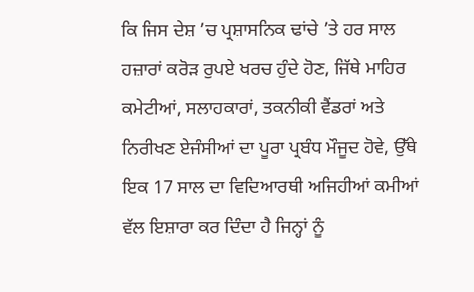ਕਿ ਜਿਸ ਦੇਸ਼ ’ਚ ਪ੍ਰਸ਼ਾਸਨਿਕ ਢਾਂਚੇ ’ਤੇ ਹਰ ਸਾਲ ਹਜ਼ਾਰਾਂ ਕਰੋੜ ਰੁਪਏ ਖਰਚ ਹੁੰਦੇ ਹੋਣ, ਜਿੱਥੇ ਮਾਹਿਰ ਕਮੇਟੀਆਂ, ਸਲਾਹਕਾਰਾਂ, ਤਕਨੀਕੀ ਵੈਂਡਰਾਂ ਅਤੇ ਨਿਰੀਖਣ ਏਜੰਸੀਆਂ ਦਾ ਪੂਰਾ ਪ੍ਰਬੰਧ ਮੌਜੂਦ ਹੋਵੇ, ਉੱਥੇ ਇਕ 17 ਸਾਲ ਦਾ ਵਿਦਿਆਰਥੀ ਅਜਿਹੀਆਂ ਕਮੀਆਂ ਵੱਲ ਇਸ਼ਾਰਾ ਕਰ ਦਿੰਦਾ ਹੈ ਜਿਨ੍ਹਾਂ ਨੂੰ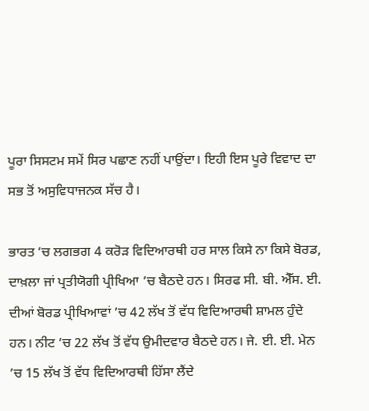ਪੂਰਾ ਸਿਸਟਮ ਸਮੇਂ ਸਿਰ ਪਛਾਣ ਨਹੀਂ ਪਾਉਂਦਾ। ਇਹੀ ਇਸ ਪੂਰੇ ਵਿਵਾਦ ਦਾ ਸਭ ਤੋਂ ਅਸੁਵਿਧਾਜਨਕ ਸੱਚ ਹੈ।

ਭਾਰਤ ’ਚ ਲਗਭਗ 4 ਕਰੋੜ ਵਿਦਿਆਰਥੀ ਹਰ ਸਾਲ ਕਿਸੇ ਨਾ ਕਿਸੇ ਬੋਰਡ, ਦਾਖ਼ਲਾ ਜਾਂ ਪ੍ਰਤੀਯੋਗੀ ਪ੍ਰੀਖਿਆ ’ਚ ਬੈਠਦੇ ਹਨ। ਸਿਰਫ ਸੀ. ਬੀ. ਐੱਸ. ਈ. ਦੀਆਂ ਬੋਰਡ ਪ੍ਰੀਖਿਆਵਾਂ ’ਚ 42 ਲੱਖ ਤੋਂ ਵੱਧ ਵਿਦਿਆਰਥੀ ਸ਼ਾਮਲ ਹੁੰਦੇ ਹਨ। ਨੀਟ ’ਚ 22 ਲੱਖ ਤੋਂ ਵੱਧ ਉਮੀਦਵਾਰ ਬੈਠਦੇ ਹਨ। ਜੇ. ਈ. ਈ. ਮੇਨ ’ਚ 15 ਲੱਖ ਤੋਂ ਵੱਧ ਵਿਦਿਆਰਥੀ ਹਿੱਸਾ ਲੈਂਦੇ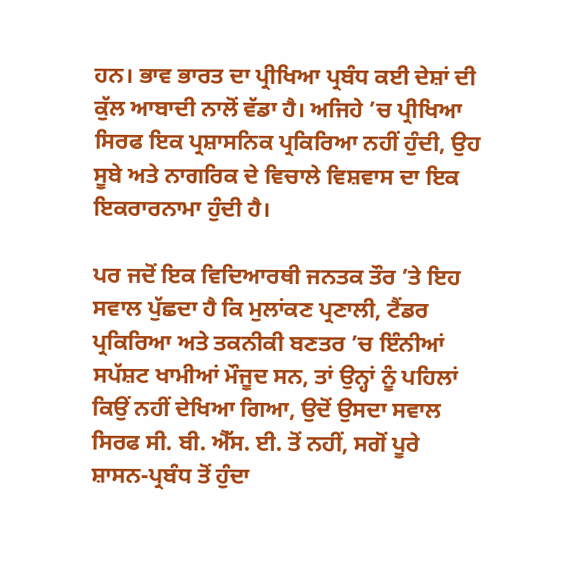ਹਨ। ਭਾਵ ਭਾਰਤ ਦਾ ਪ੍ਰੀਖਿਆ ਪ੍ਰਬੰਧ ਕਈ ਦੇਸ਼ਾਂ ਦੀ ਕੁੱਲ ਆਬਾਦੀ ਨਾਲੋਂ ਵੱਡਾ ਹੈ। ਅਜਿਹੇ ’ਚ ਪ੍ਰੀਖਿਆ ਸਿਰਫ ਇਕ ਪ੍ਰਸ਼ਾਸਨਿਕ ਪ੍ਰਕਿਰਿਆ ਨਹੀਂ ਹੁੰਦੀ, ਉਹ ਸੂਬੇ ਅਤੇ ਨਾਗਰਿਕ ਦੇ ਵਿਚਾਲੇ ਵਿਸ਼ਵਾਸ ਦਾ ਇਕ ਇਕਰਾਰਨਾਮਾ ਹੁੰਦੀ ਹੈ।

ਪਰ ਜਦੋਂ ਇਕ ਵਿਦਿਆਰਥੀ ਜਨਤਕ ਤੌਰ ’ਤੇ ਇਹ ਸਵਾਲ ਪੁੱਛਦਾ ਹੈ ਕਿ ਮੁਲਾਂਕਣ ਪ੍ਰਣਾਲੀ, ਟੈਂਡਰ ਪ੍ਰਕਿਰਿਆ ਅਤੇ ਤਕਨੀਕੀ ਬਣਤਰ ’ਚ ਇੰਨੀਆਂ ਸਪੱਸ਼ਟ ਖਾਮੀਆਂ ਮੌਜੂਦ ਸਨ, ਤਾਂ ਉਨ੍ਹਾਂ ਨੂੰ ਪਹਿਲਾਂ ਕਿਉਂ ਨਹੀਂ ਦੇਖਿਆ ਗਿਆ, ਉਦੋਂ ਉਸਦਾ ਸਵਾਲ ਸਿਰਫ ਸੀ. ਬੀ. ਐੱਸ. ਈ. ਤੋਂ ਨਹੀਂ, ਸਗੋਂ ਪੂਰੇ ਸ਼ਾਸਨ-ਪ੍ਰਬੰਧ ਤੋਂ ਹੁੰਦਾ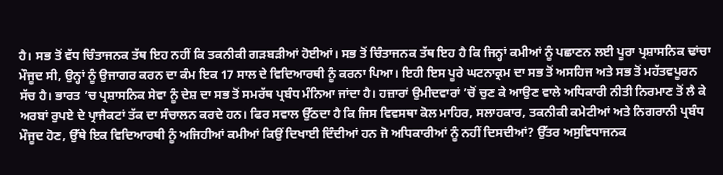ਹੈ। ਸਭ ਤੋਂ ਵੱਧ ਚਿੰਤਾਜਨਕ ਤੱਥ ਇਹ ਨਹੀਂ ਕਿ ਤਕਨੀਕੀ ਗੜਬੜੀਆਂ ਹੋਈਆਂ। ਸਭ ਤੋਂ ਚਿੰਤਾਜਨਕ ਤੱਥ ਇਹ ਹੈ ਕਿ ਜਿਨ੍ਹਾਂ ਕਮੀਆਂ ਨੂੰ ਪਛਾਣਨ ਲਈ ਪੂਰਾ ਪ੍ਰਸ਼ਾਸਨਿਕ ਢਾਂਚਾ ਮੌਜੂਦ ਸੀ, ਉਨ੍ਹਾਂ ਨੂੰ ਉਜਾਗਰ ਕਰਨ ਦਾ ਕੰਮ ਇਕ 17 ਸਾਲ ਦੇ ਵਿਦਿਆਰਥੀ ਨੂੰ ਕਰਨਾ ਪਿਆ। ਇਹੀ ਇਸ ਪੂਰੇ ਘਟਨਾਕ੍ਰਮ ਦਾ ਸਭ ਤੋਂ ਅਸਹਿਜ ਅਤੇ ਸਭ ਤੋਂ ਮਹੱਤਵਪੂਰਨ ਸੱਚ ਹੈ। ਭਾਰਤ ’ਚ ਪ੍ਰਸ਼ਾਸਨਿਕ ਸੇਵਾ ਨੂੰ ਦੇਸ਼ ਦਾ ਸਭ ਤੋਂ ਸਮਰੱਥ ਪ੍ਰਬੰਧ ਮੰਨਿਆ ਜਾਂਦਾ ਹੈ। ਹਜ਼ਾਰਾਂ ਉਮੀਦਵਾਰਾਂ ’ਚੋਂ ਚੁਣ ਕੇ ਆਉਣ ਵਾਲੇ ਅਧਿਕਾਰੀ ਨੀਤੀ ਨਿਰਮਾਣ ਤੋਂ ਲੈ ਕੇ ਅਰਬਾਂ ਰੁਪਏ ਦੇ ਪ੍ਰਾਜੈਕਟਾਂ ਤੱਕ ਦਾ ਸੰਚਾਲਨ ਕਰਦੇ ਹਨ। ਫਿਰ ਸਵਾਲ ਉੱਠਦਾ ਹੈ ਕਿ ਜਿਸ ਵਿਵਸਥਾ ਕੋਲ ਮਾਹਿਰ, ਸਲਾਹਕਾਰ, ਤਕਨੀਕੀ ਕਮੇਟੀਆਂ ਅਤੇ ਨਿਗਰਾਨੀ ਪ੍ਰਬੰਧ ਮੌਜੂਦ ਹੋਣ, ਉੱਥੇ ਇਕ ਵਿਦਿਆਰਥੀ ਨੂੰ ਅਜਿਹੀਆਂ ਕਮੀਆਂ ਕਿਉਂ ਦਿਖਾਈ ਦਿੰਦੀਆਂ ਹਨ ਜੋ ਅਧਿਕਾਰੀਆਂ ਨੂੰ ਨਹੀਂ ਦਿਸਦੀਆਂ? ਉੱਤਰ ਅਸੁਵਿਧਾਜਨਕ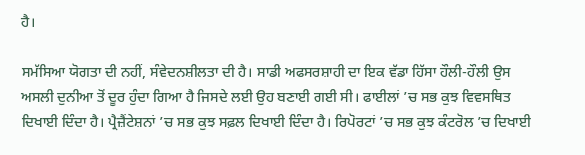ਹੈ।

ਸਮੱਸਿਆ ਯੋਗਤਾ ਦੀ ਨਹੀਂ, ਸੰਵੇਦਨਸ਼ੀਲਤਾ ਦੀ ਹੈ। ਸਾਡੀ ਅਫਸਰਸ਼ਾਹੀ ਦਾ ਇਕ ਵੱਡਾ ਹਿੱਸਾ ਹੌਲੀ-ਹੌਲੀ ਉਸ ਅਸਲੀ ਦੁਨੀਆ ਤੋਂ ਦੂਰ ਹੁੰਦਾ ਗਿਆ ਹੈ ਜਿਸਦੇ ਲਈ ਉਹ ਬਣਾਈ ਗਈ ਸੀ। ਫਾਈਲਾਂ ’ਚ ਸਭ ਕੁਝ ਵਿਵਸਥਿਤ ਦਿਖਾਈ ਦਿੰਦਾ ਹੈ। ਪ੍ਰੈਜ਼ੈਂਟੇਸ਼ਨਾਂ ’ਚ ਸਭ ਕੁਝ ਸਫ਼ਲ ਦਿਖਾਈ ਦਿੰਦਾ ਹੈ। ਰਿਪੋਰਟਾਂ ’ਚ ਸਭ ਕੁਝ ਕੰਟਰੋਲ ’ਚ ਦਿਖਾਈ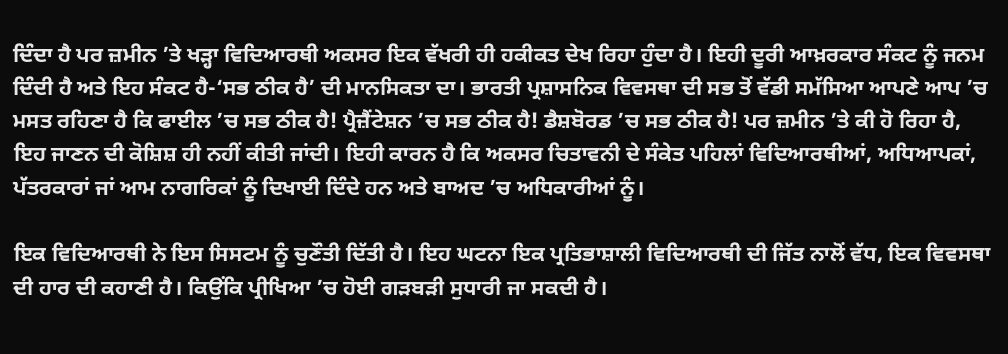ਦਿੰਦਾ ਹੈ ਪਰ ਜ਼ਮੀਨ ’ਤੇ ਖੜ੍ਹਾ ਵਿਦਿਆਰਥੀ ਅਕਸਰ ਇਕ ਵੱਖਰੀ ਹੀ ਹਕੀਕਤ ਦੇਖ ਰਿਹਾ ਹੁੰਦਾ ਹੈ। ਇਹੀ ਦੂਰੀ ਆਖ਼ਰਕਾਰ ਸੰਕਟ ਨੂੰ ਜਨਮ ਦਿੰਦੀ ਹੈ ਅਤੇ ਇਹ ਸੰਕਟ ਹੈ-‘ਸਭ ਠੀਕ ਹੈ’ ਦੀ ਮਾਨਸਿਕਤਾ ਦਾ। ਭਾਰਤੀ ਪ੍ਰਸ਼ਾਸਨਿਕ ਵਿਵਸਥਾ ਦੀ ਸਭ ਤੋਂ ਵੱਡੀ ਸਮੱਸਿਆ ਆਪਣੇ ਆਪ ’ਚ ਮਸਤ ਰਹਿਣਾ ਹੈ ਕਿ ਫਾਈਲ ’ਚ ਸਭ ਠੀਕ ਹੈ! ਪ੍ਰੈਜ਼ੈਂਟੇਸ਼ਨ ’ਚ ਸਭ ਠੀਕ ਹੈ! ਡੈਸ਼ਬੋਰਡ ’ਚ ਸਭ ਠੀਕ ਹੈ! ਪਰ ਜ਼ਮੀਨ ’ਤੇ ਕੀ ਹੋ ਰਿਹਾ ਹੈ, ਇਹ ਜਾਣਨ ਦੀ ਕੋਸ਼ਿਸ਼ ਹੀ ਨਹੀਂ ਕੀਤੀ ਜਾਂਦੀ। ਇਹੀ ਕਾਰਨ ਹੈ ਕਿ ਅਕਸਰ ਚਿਤਾਵਨੀ ਦੇ ਸੰਕੇਤ ਪਹਿਲਾਂ ਵਿਦਿਆਰਥੀਆਂ, ਅਧਿਆਪਕਾਂ, ਪੱਤਰਕਾਰਾਂ ਜਾਂ ਆਮ ਨਾਗਰਿਕਾਂ ਨੂੰ ਦਿਖਾਈ ਦਿੰਦੇ ਹਨ ਅਤੇ ਬਾਅਦ ’ਚ ਅਧਿਕਾਰੀਆਂ ਨੂੰ।

ਇਕ ਵਿਦਿਆਰਥੀ ਨੇ ਇਸ ਸਿਸਟਮ ਨੂੰ ਚੁਣੌਤੀ ਦਿੱਤੀ ਹੈ। ਇਹ ਘਟਨਾ ਇਕ ਪ੍ਰਤਿਭਾਸ਼ਾਲੀ ਵਿਦਿਆਰਥੀ ਦੀ ਜਿੱਤ ਨਾਲੋਂ ਵੱਧ, ਇਕ ਵਿਵਸਥਾ ਦੀ ਹਾਰ ਦੀ ਕਹਾਣੀ ਹੈ। ਕਿਉਂਕਿ ਪ੍ਰੀਖਿਆ ’ਚ ਹੋਈ ਗੜਬੜੀ ਸੁਧਾਰੀ ਜਾ ਸਕਦੀ ਹੈ।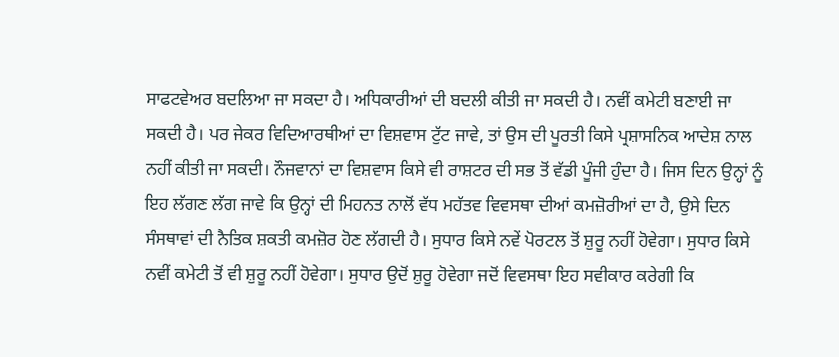ਸਾਫਟਵੇਅਰ ਬਦਲਿਆ ਜਾ ਸਕਦਾ ਹੈ। ਅਧਿਕਾਰੀਆਂ ਦੀ ਬਦਲੀ ਕੀਤੀ ਜਾ ਸਕਦੀ ਹੈ। ਨਵੀਂ ਕਮੇਟੀ ਬਣਾਈ ਜਾ ਸਕਦੀ ਹੈ। ਪਰ ਜੇਕਰ ਵਿਦਿਆਰਥੀਆਂ ਦਾ ਵਿਸ਼ਵਾਸ ਟੁੱਟ ਜਾਵੇ, ਤਾਂ ਉਸ ਦੀ ਪੂਰਤੀ ਕਿਸੇ ਪ੍ਰਸ਼ਾਸਨਿਕ ਆਦੇਸ਼ ਨਾਲ ਨਹੀਂ ਕੀਤੀ ਜਾ ਸਕਦੀ। ਨੌਜਵਾਨਾਂ ਦਾ ਵਿਸ਼ਵਾਸ ਕਿਸੇ ਵੀ ਰਾਸ਼ਟਰ ਦੀ ਸਭ ਤੋਂ ਵੱਡੀ ਪੂੰਜੀ ਹੁੰਦਾ ਹੈ। ਜਿਸ ਦਿਨ ਉਨ੍ਹਾਂ ਨੂੰ ਇਹ ਲੱਗਣ ਲੱਗ ਜਾਵੇ ਕਿ ਉਨ੍ਹਾਂ ਦੀ ਮਿਹਨਤ ਨਾਲੋਂ ਵੱਧ ਮਹੱਤਵ ਵਿਵਸਥਾ ਦੀਆਂ ਕਮਜ਼ੋਰੀਆਂ ਦਾ ਹੈ, ਉਸੇ ਦਿਨ ਸੰਸਥਾਵਾਂ ਦੀ ਨੈਤਿਕ ਸ਼ਕਤੀ ਕਮਜ਼ੋਰ ਹੋਣ ਲੱਗਦੀ ਹੈ। ਸੁਧਾਰ ਕਿਸੇ ਨਵੇਂ ਪੋਰਟਲ ਤੋਂ ਸ਼ੁਰੂ ਨਹੀਂ ਹੋਵੇਗਾ। ਸੁਧਾਰ ਕਿਸੇ ਨਵੀਂ ਕਮੇਟੀ ਤੋਂ ਵੀ ਸ਼ੁਰੂ ਨਹੀਂ ਹੋਵੇਗਾ। ਸੁਧਾਰ ਉਦੋਂ ਸ਼ੁਰੂ ਹੋਵੇਗਾ ਜਦੋਂ ਵਿਵਸਥਾ ਇਹ ਸਵੀਕਾਰ ਕਰੇਗੀ ਕਿ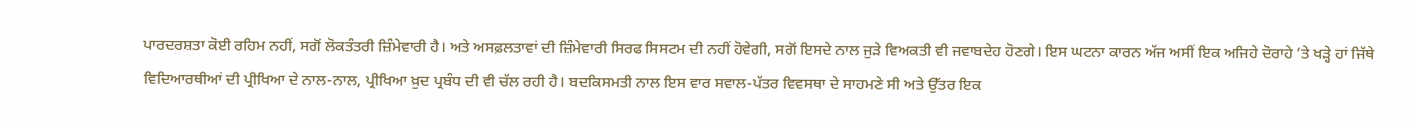ਪਾਰਦਰਸ਼ਤਾ ਕੋਈ ਰਹਿਮ ਨਹੀਂ, ਸਗੋਂ ਲੋਕਤੰਤਰੀ ਜ਼ਿੰਮੇਵਾਰੀ ਹੈ। ਅਤੇ ਅਸਫ਼ਲਤਾਵਾਂ ਦੀ ਜ਼ਿੰਮੇਵਾਰੀ ਸਿਰਫ ਸਿਸਟਮ ਦੀ ਨਹੀਂ ਹੋਵੇਗੀ, ਸਗੋਂ ਇਸਦੇ ਨਾਲ ਜੁੜੇ ਵਿਅਕਤੀ ਵੀ ਜਵਾਬਦੇਹ ਹੋਣਗੇ। ਇਸ ਘਟਨਾ ਕਾਰਨ ਅੱਜ ਅਸੀਂ ਇਕ ਅਜਿਹੇ ਦੋਰਾਹੇ ’ਤੇ ਖੜ੍ਹੇ ਹਾਂ ਜਿੱਥੇ ਵਿਦਿਆਰਥੀਆਂ ਦੀ ਪ੍ਰੀਖਿਆ ਦੇ ਨਾਲ-ਨਾਲ, ਪ੍ਰੀਖਿਆ ਖ਼ੁਦ ਪ੍ਰਬੰਧ ਦੀ ਵੀ ਚੱਲ ਰਹੀ ਹੈ। ਬਦਕਿਸਮਤੀ ਨਾਲ ਇਸ ਵਾਰ ਸਵਾਲ-ਪੱਤਰ ਵਿਵਸਥਾ ਦੇ ਸਾਹਮਣੇ ਸੀ ਅਤੇ ਉੱਤਰ ਇਕ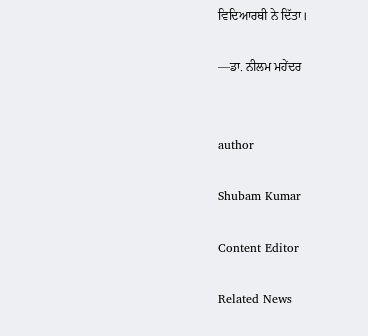ਵਿਦਿਆਰਥੀ ਨੇ ਦਿੱਤਾ।

—ਡਾ. ਨੀਲਮ ਮਹੇਂਦਰ


author

Shubam Kumar

Content Editor

Related News